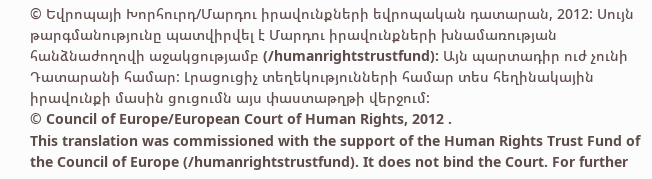© Եվրոպայի Խորհուրդ/Մարդու իրավունքների եվրոպական դատարան, 2012: Սույն թարգմանությունը պատվիրվել է Մարդու իրավունքների խնամառության հանձնաժողովի աջակցությամբ (/humanrightstrustfund): Այն պարտադիր ուժ չունի Դատարանի համար: Լրացուցիչ տեղեկությունների համար տես հեղինակային իրավունքի մասին ցուցումն այս փաստաթղթի վերջում:
© Council of Europe/European Court of Human Rights, 2012 .
This translation was commissioned with the support of the Human Rights Trust Fund of the Council of Europe (/humanrightstrustfund). It does not bind the Court. For further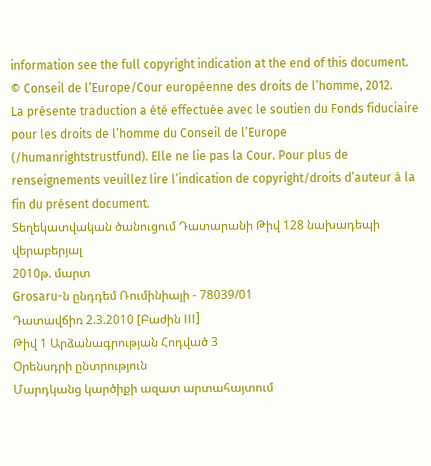information see the full copyright indication at the end of this document.
© Conseil de l’Europe/Cour européenne des droits de l’homme, 2012.
La présente traduction a été effectuée avec le soutien du Fonds fiduciaire pour les droits de l’homme du Conseil de l’Europe (/humanrightstrustfund). Elle ne lie pas la Cour. Pour plus de renseignements veuillez lire l’indication de copyright/droits d’auteur à la fin du présent document.
Տեղեկատվական ծանուցում Դատարանի Թիվ 128 նախադեպի վերաբերյալ
2010թ. մարտ
Grosaru-ն ընդդեմ Ռումինիայի - 78039/01
Դատավճիռ 2.3.2010 [Բաժին III]
Թիվ 1 Արձանագրության Հոդված 3
Օրենսդրի ընտրություն
Մարդկանց կարծիքի ազատ արտահայտում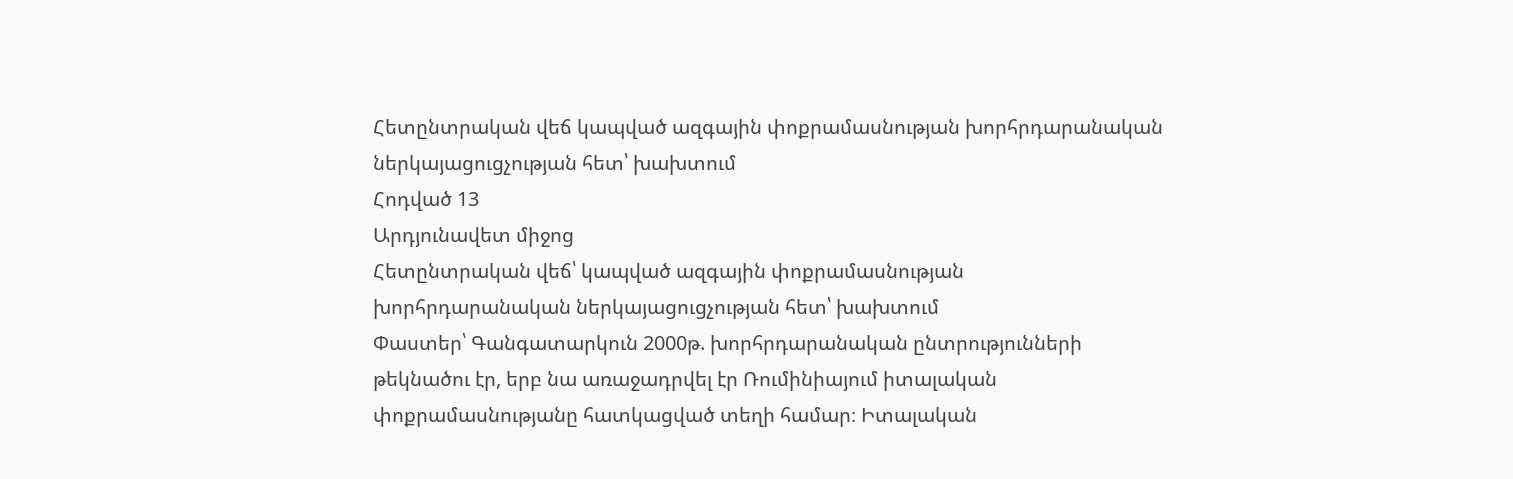Հետընտրական վեճ կապված ազգային փոքրամասնության խորհրդարանական ներկայացուցչության հետ՝ խախտում
Հոդված 13
Արդյունավետ միջոց
Հետընտրական վեճ՝ կապված ազգային փոքրամասնության խորհրդարանական ներկայացուցչության հետ՝ խախտում
Փաստեր՝ Գանգատարկուն 2000թ. խորհրդարանական ընտրությունների թեկնածու էր, երբ նա առաջադրվել էր Ռումինիայում իտալական փոքրամասնությանը հատկացված տեղի համար։ Իտալական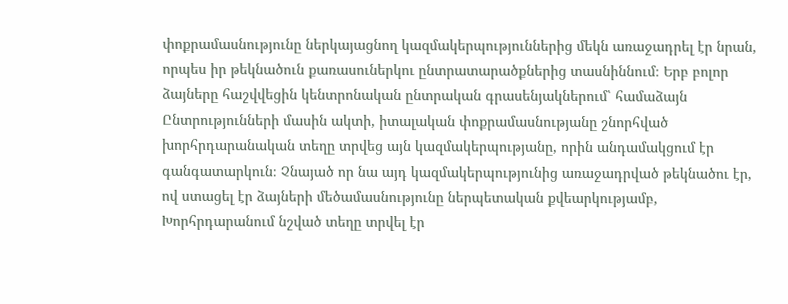փոքրամասնությունը ներկայացնող կազմակերպություններից մեկն առաջադրել էր նրան, որպես իր թեկնածուն քառասուներկու ընտրատարածքներից տասնիննում։ Երբ բոլոր ձայները հաշվվեցին կենտրոնական ընտրական գրասենյակներում՝ համաձայն Ընտրությունների մասին ակտի, իտալական փոքրամասնությանը շնորհված խորհրդարանական տեղը տրվեց այն կազմակերպությանը, որին անդամակցում էր գանգատարկուն։ Չնայած որ նա այդ կազմակերպությունից առաջադրված թեկնածու էր, ով ստացել էր ձայների մեծամասնությունը ներպետական քվեարկությամբ, Խորհրդարանում նշված տեղը տրվել էր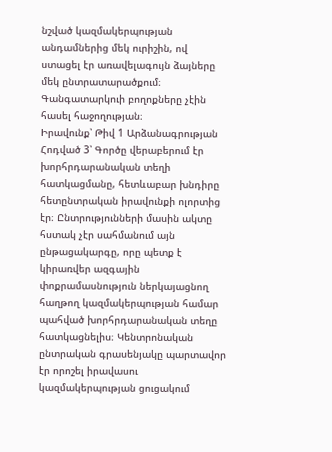նշված կազմակերպության անդամներից մեկ ուրիշին, ով ստացել էր առավելագույն ձայները մեկ ընտրատարածքում։ Գանգատարկուի բողոքները չէին հասել հաջողության։
Իրավունք՝ Թիվ 1 Արձանագրության Հոդված 3՝ Գործը վերաբերում էր խորհրդարանական տեղի հատկացմանը, հետևաբար խնդիրը հետընտրական իրավունքի ոլորտից էր։ Ընտրությունների մասին ակտը հստակ չէր սահմանում այն ընթացակարգը, որը պետք է կիրառվեր ազգային փոքրամասնություն ներկայացնող հաղթող կազմակերպության համար պահված խորհրդարանական տեղը հատկացնելիս։ Կենտրոնական ընտրական գրասենյակը պարտավոր էր որոշել իրավասու կազմակերպության ցուցակում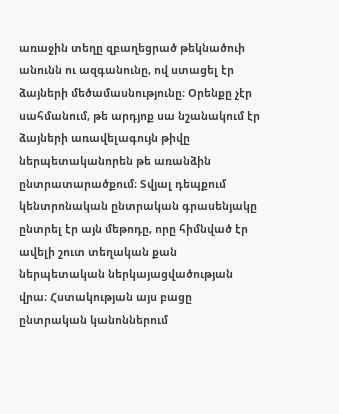առաջին տեղը զբաղեցրած թեկնածուի անունն ու ազգանունը, ով ստացել էր ձայների մեծամասնությունը։ Օրենքը չէր սահմանում, թե արդյոք սա նշանակում էր ձայների առավելագույն թիվը ներպետականորեն թե առանձին ընտրատարածքում։ Տվյալ դեպքում կենտրոնական ընտրական գրասենյակը ընտրել էր այն մեթոդը, որը հիմնված էր ավելի շուտ տեղական քան ներպետական ներկայացվածության վրա։ Հստակության այս բացը ընտրական կանոններում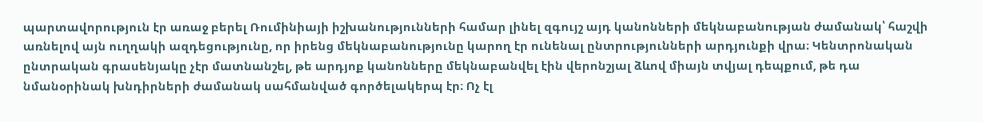պարտավորություն էր առաջ բերել Ռումինիայի իշխանությունների համար լինել զգույշ այդ կանոնների մեկնաբանության ժամանակ՝ հաշվի առնելով այն ուղղակի ազդեցությունը, որ իրենց մեկնաբանությունը կարող էր ունենալ ընտրությունների արդյունքի վրա։ Կենտրոնական ընտրական գրասենյակը չէր մատնանշել, թե արդյոք կանոնները մեկնաբանվել էին վերոնշյալ ձևով միայն տվյալ դեպքում, թե դա նմանօրինակ խնդիրների ժամանակ սահմանված գործելակերպ էր։ Ոչ էլ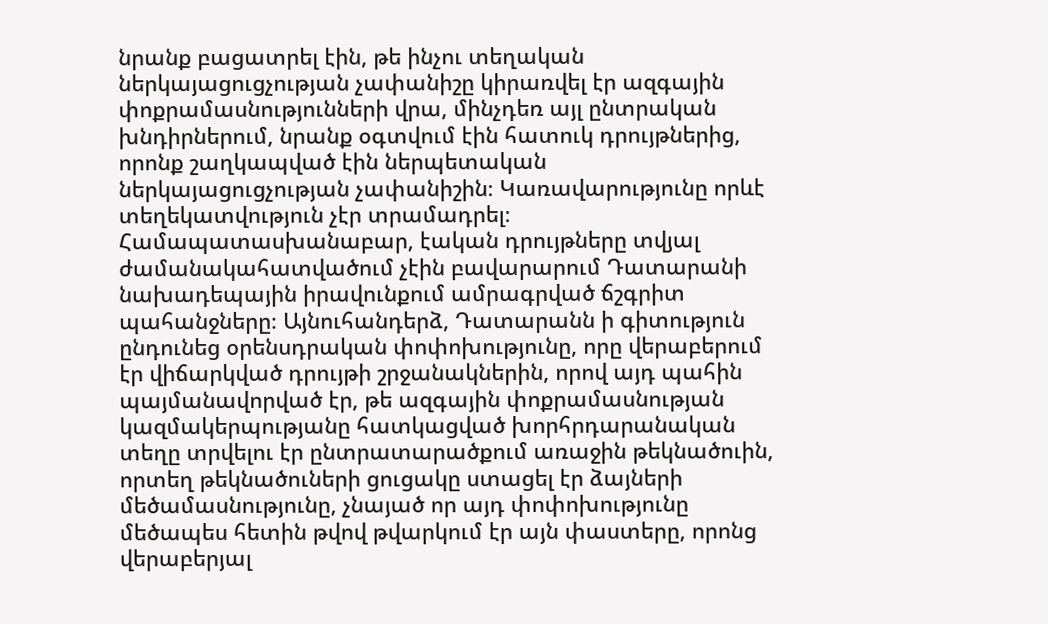նրանք բացատրել էին, թե ինչու տեղական ներկայացուցչության չափանիշը կիրառվել էր ազգային փոքրամասնությունների վրա, մինչդեռ այլ ընտրական խնդիրներում, նրանք օգտվում էին հատուկ դրույթներից, որոնք շաղկապված էին ներպետական ներկայացուցչության չափանիշին։ Կառավարությունը որևէ տեղեկատվություն չէր տրամադրել։ Համապատասխանաբար, էական դրույթները տվյալ ժամանակահատվածում չէին բավարարում Դատարանի նախադեպային իրավունքում ամրագրված ճշգրիտ պահանջները։ Այնուհանդերձ, Դատարանն ի գիտություն ընդունեց օրենսդրական փոփոխությունը, որը վերաբերում էր վիճարկված դրույթի շրջանակներին, որով այդ պահին պայմանավորված էր, թե ազգային փոքրամասնության կազմակերպությանը հատկացված խորհրդարանական տեղը տրվելու էր ընտրատարածքում առաջին թեկնածուին, որտեղ թեկնածուների ցուցակը ստացել էր ձայների մեծամասնությունը, չնայած որ այդ փոփոխությունը մեծապես հետին թվով թվարկում էր այն փաստերը, որոնց վերաբերյալ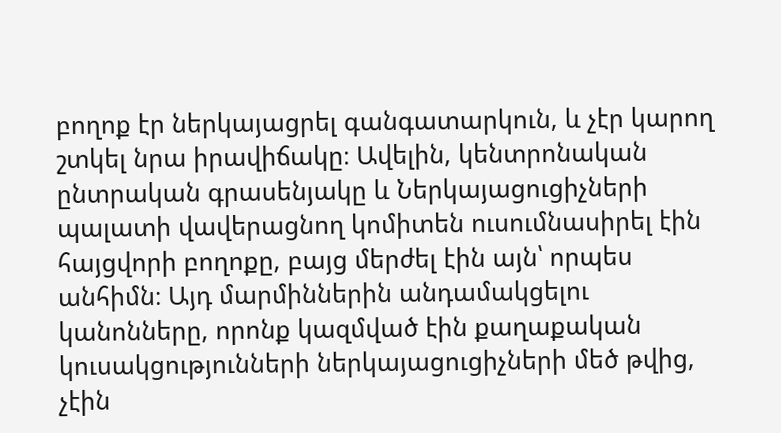բողոք էր ներկայացրել գանգատարկուն, և չէր կարող շտկել նրա իրավիճակը։ Ավելին, կենտրոնական ընտրական գրասենյակը և Ներկայացուցիչների պալատի վավերացնող կոմիտեն ուսումնասիրել էին հայցվորի բողոքը, բայց մերժել էին այն՝ որպես անհիմն։ Այդ մարմիններին անդամակցելու կանոնները, որոնք կազմված էին քաղաքական կուսակցությունների ներկայացուցիչների մեծ թվից, չէին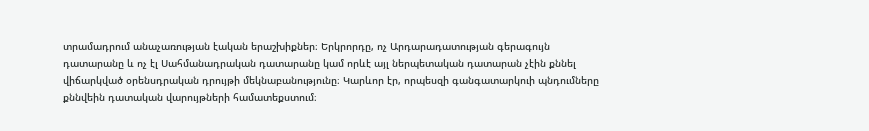տրամադրում անաչառության էական երաշխիքներ։ Երկրորդը, ոչ Արդարադատության գերագույն դատարանը և ոչ էլ Սահմանադրական դատարանը կամ որևէ այլ ներպետական դատարան չէին քննել վիճարկված օրենսդրական դրույթի մեկնաբանությունը։ Կարևոր էր, որպեսզի գանգատարկուի պնդումները քննվեին դատական վարույթների համատեքստում։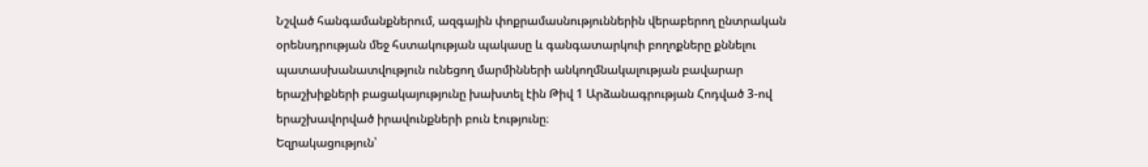Նշված հանգամանքներում, ազգային փոքրամասնություններին վերաբերող ընտրական օրենսդրության մեջ հստակության պակասը և գանգատարկուի բողոքները քննելու պատասխանատվություն ունեցող մարմինների անկողմնակալության բավարար երաշխիքների բացակայությունը խախտել էին Թիվ 1 Արձանագրության Հոդված 3-ով երաշխավորված իրավունքների բուն էությունը։
Եզրակացություն՝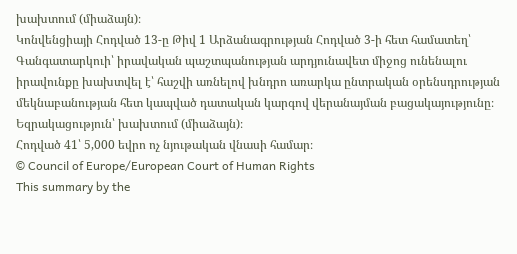խախտում (միաձայն)։
Կոնվենցիայի Հոդված 13-ը Թիվ 1 Արձանագրության Հոդված 3-ի հետ համատեղ՝ Գանգատարկուի՝ իրավական պաշտպանության արդյունավետ միջոց ունենալու իրավունքը խախտվել է՝ հաշվի առնելով խնդրո առարկա ընտրական օրենսդրության մեկնաբանության հետ կապված դատական կարգով վերանայման բացակայությունը։
Եզրակացություն՝ խախտում (միաձայն)։
Հոդված 41՝ 5,000 եվրո ոչ նյութական վնասի համար։
© Council of Europe/European Court of Human Rights
This summary by the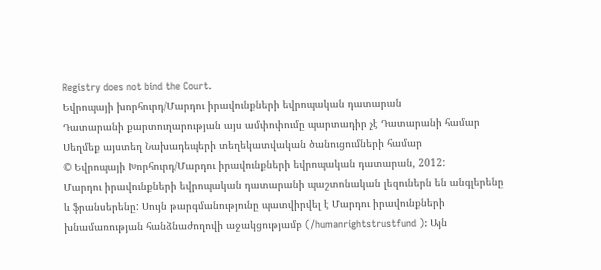Registry does not bind the Court.
Եվրոպայի խորհուրդ/Մարդու իրավունքների եվրոպական դատարան
Դատարանի քարտուղարության այս ամփոփումը պարտադիր չէ Դատարանի համար
Սեղմեք այստեղ Նախադեպերի տեղեկատվական ծանուցումների համար
© Եվրոպայի Խորհուրդ/Մարդու իրավունքների եվրոպական դատարան, 2012:
Մարդու իրավունքների եվրոպական դատարանի պաշտոնական լեզուներն են անգլերենը և ֆրանսերենը: Սույն թարգմանությունը պատվիրվել է Մարդու իրավունքների խնամառության հանձնաժողովի աջակցությամբ (/humanrightstrustfund ): Այն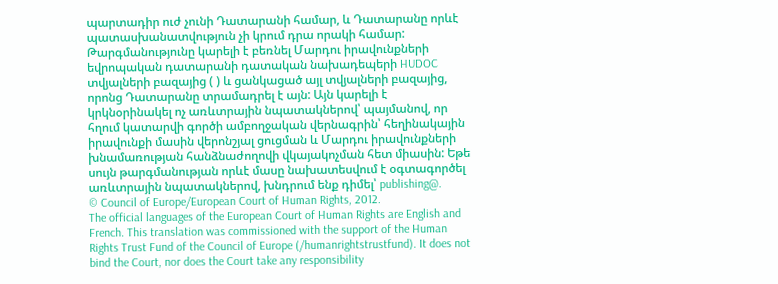պարտադիր ուժ չունի Դատարանի համար, և Դատարանը որևէ պատասխանատվություն չի կրում դրա որակի համար: Թարգմանությունը կարելի է բեռնել Մարդու իրավունքների եվրոպական դատարանի դատական նախադեպերի HUDOC տվյալների բազայից ( ) և ցանկացած այլ տվյալների բազայից, որոնց Դատարանը տրամադրել է այն: Այն կարելի է կրկնօրինակել ոչ առևտրային նպատակներով՝ պայմանով, որ հղում կատարվի գործի ամբողջական վերնագրին՝ հեղինակային իրավունքի մասին վերոնշյալ ցուցման և Մարդու իրավունքների խնամառության հանձնաժողովի վկայակոչման հետ միասին: Եթե սույն թարգմանության որևէ մասը նախատեսվում է օգտագործել առևտրային նպատակներով, խնդրում ենք դիմել՝ publishing@.
© Council of Europe/European Court of Human Rights, 2012.
The official languages of the European Court of Human Rights are English and French. This translation was commissioned with the support of the Human Rights Trust Fund of the Council of Europe (/humanrightstrustfund). It does not bind the Court, nor does the Court take any responsibility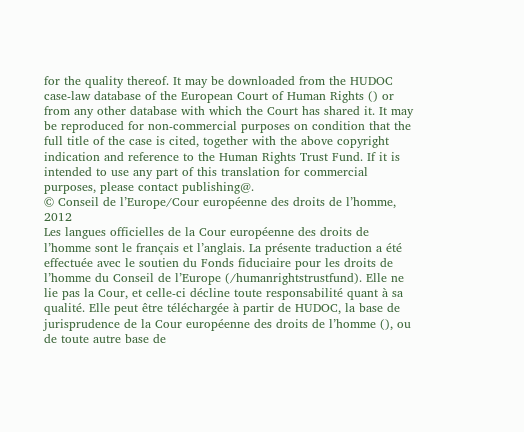for the quality thereof. It may be downloaded from the HUDOC case-law database of the European Court of Human Rights () or from any other database with which the Court has shared it. It may be reproduced for non-commercial purposes on condition that the full title of the case is cited, together with the above copyright indication and reference to the Human Rights Trust Fund. If it is intended to use any part of this translation for commercial purposes, please contact publishing@.
© Conseil de l’Europe/Cour européenne des droits de l’homme, 2012
Les langues officielles de la Cour européenne des droits de l’homme sont le français et l’anglais. La présente traduction a été effectuée avec le soutien du Fonds fiduciaire pour les droits de l’homme du Conseil de l’Europe (/humanrightstrustfund). Elle ne lie pas la Cour, et celle-ci décline toute responsabilité quant à sa qualité. Elle peut être téléchargée à partir de HUDOC, la base de jurisprudence de la Cour européenne des droits de l’homme (), ou de toute autre base de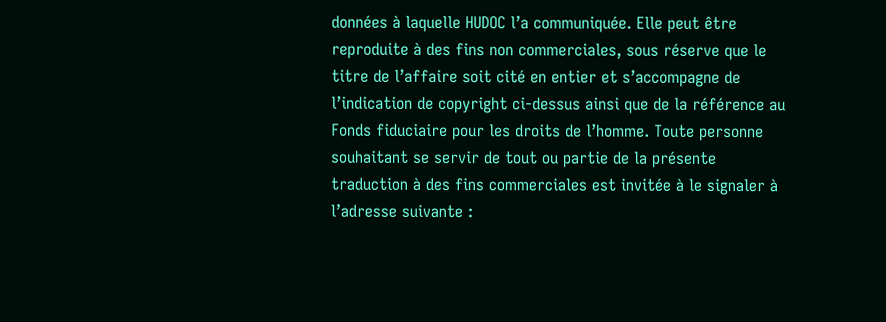données à laquelle HUDOC l’a communiquée. Elle peut être reproduite à des fins non commerciales, sous réserve que le titre de l’affaire soit cité en entier et s’accompagne de l’indication de copyright ci-dessus ainsi que de la référence au Fonds fiduciaire pour les droits de l’homme. Toute personne souhaitant se servir de tout ou partie de la présente traduction à des fins commerciales est invitée à le signaler à l’adresse suivante :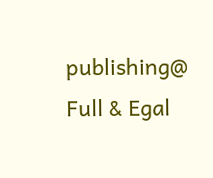publishing@
Full & Egal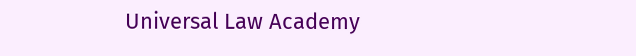Universal Law Academy